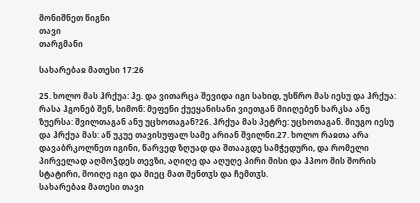მონიშნეთ წიგნი
თავი
თარგმანი

სახარებაჲ მათესი 17:26

25. ხოლო მას ჰრქუა: ჰე. და ვითარცა შევიდა იგი სახიდ, უსწრო მას იესუ და ჰრქუა: რასა ჰგონებ შენ, სიმონ: მეფენი ქუეყანისანი ვიეთგან მიიღებენ ხარკსა ანუ ზუერსა: შვილთაგან ანუ უცხოთაგან?26. ჰრქუა მას პეტრე: უცხოთაგან. მიუგო იესუ და ჰრქუა მას: აწ უკუე თავისუფალ სამე არიან შვილნი.27. ხოლო რაჲთა არა დავაბრკოლნეთ იგინი, წარვედ ზღუად და შთააგდე სამჭედური, და რომელი პირველად აღმოჴდეს თევზი, აღიღე და აღუღე პირი მისი და ჰპოო მის შორის სტატირი, მოიღე იგი და მიეც მათ შენთჳს და ჩემთჳს.
სახარებაჲ მათესი თავი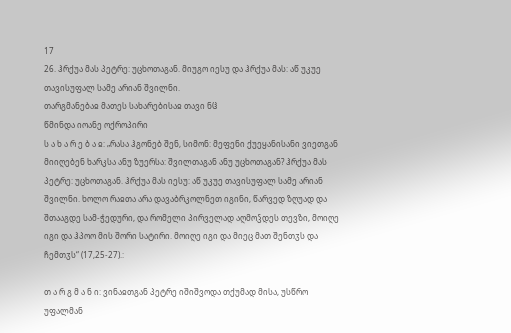17
26. ჰრქუა მას პეტრე: უცხოთაგან. მიუგო იესუ და ჰრქუა მას: აწ უკუე თავისუფალ სამე არიან შვილნი.
თარგმანებაჲ მათეს სახარებისაჲ თავი ნჱ
წმინდა იოანე ოქროპირი
ს ა ხ ა რ ე ბ ა ჲ: „რასა ჰგონებ შენ, სიმონ: მეფენი ქუეყანისანი ვიეთგან მიიღებენ ხარკსა ანუ ზუერსა: შვილთაგან ანუ უცხოთაგან? ჰრქუა მას პეტრე: უცხოთაგან. ჰრქუა მას იესუ: აწ უკუე თავისუფალ სამე არიან შვილნი. ხოლო რაჲთა არა დავაბრკოლნეთ იგინი, წარვედ ზღუად და შთააგდე სამ-ჭედური, და რომელი პირველად აღმოჴდეს თევზი, მოიღე იგი და ჰპოო მის შორი სატირი. მოიღე იგი და მიეც მათ შენთჳს და ჩემთჳს“ (17,25-27).:

თ ა რ გ მ ა ნ ი: ვინაჲთგან პეტრე იშიშვოდა თქუმად მისა, უსწრო უფალმან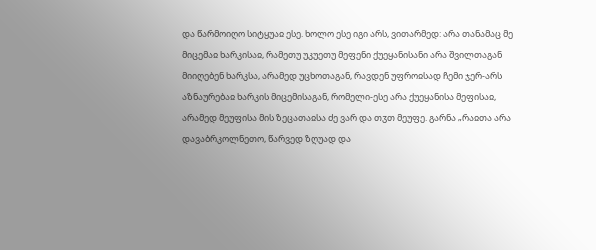და წარმოიღო სიტყუაჲ ესე. ხოლო ესე იგი არს, ვითარმედ: არა თანამაც მე მიცემაჲ ხარკისაჲ, რამეთუ უკუეთუ მეფენი ქუეყანისანი არა შვილთაგან მიიღებენ ხარკსა, არამედ უცხოთაგან, რავდენ უფროჲსად ჩემი ჯერ-არს აზნაურებაჲ ხარკის მიცემისაგან, რომელი-ესე არა ქუეყანისა მეფისაჲ, არამედ მეუფისა მის ზეცათაჲსა ძე ვარ და თჳთ მეუფე. გარნა „რაჲთა არა დავაბრკოლნეთო, წარვედ ზღუად და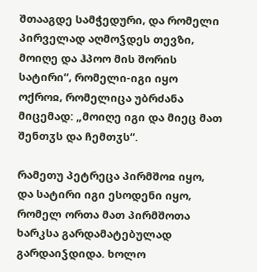შთააგდე სამჭედური, და რომელი პირველად აღმოჴდეს თევზი, მოიღე და ჰპოო მის შორის სატირი“, რომელი-იგი იყო ოქროჲ, რომელიცა უბრძანა მიცემად: „მოიღე იგი და მიეც მათ შენთჳს და ჩემთჳს“.

რამეთუ პეტრეცა პირმშოჲ იყო, და სატირი იგი ესოდენი იყო, რომელ ორთა მათ პირმშოთა ხარკსა გარდამატებულად გარდაიჴდიდა. ხოლო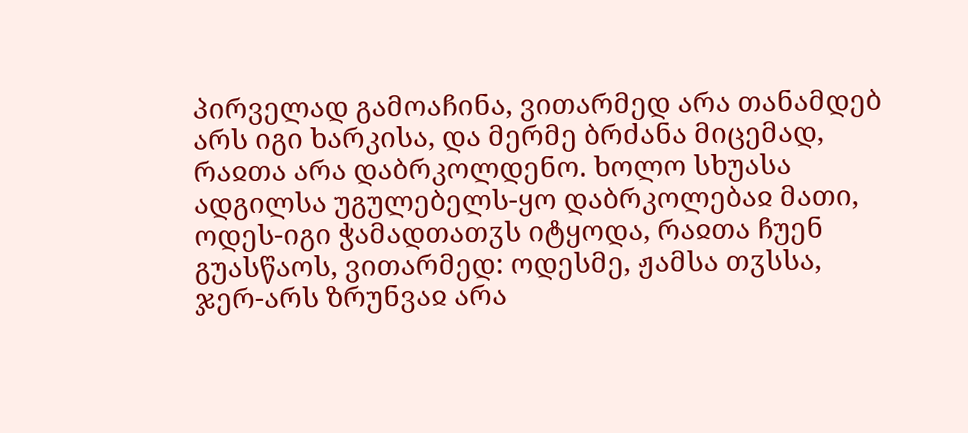პირველად გამოაჩინა, ვითარმედ არა თანამდებ არს იგი ხარკისა, და მერმე ბრძანა მიცემად, რაჲთა არა დაბრკოლდენო. ხოლო სხუასა ადგილსა უგულებელს-ყო დაბრკოლებაჲ მათი, ოდეს-იგი ჭამადთათჳს იტყოდა, რაჲთა ჩუენ გუასწაოს, ვითარმედ: ოდესმე, ჟამსა თჳსსა, ჯერ-არს ზრუნვაჲ არა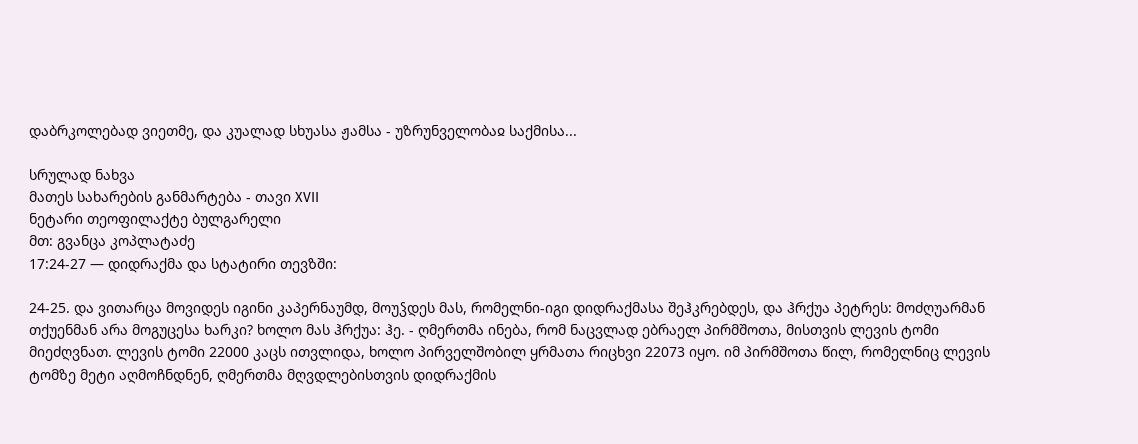დაბრკოლებად ვიეთმე, და კუალად სხუასა ჟამსა - უზრუნველობაჲ საქმისა...

სრულად ნახვა
მათეს სახარების განმარტება - თავი XVII
ნეტარი თეოფილაქტე ბულგარელი
მთ: გვანცა კოპლატაძე
17:24-27 — დიდრაქმა და სტატირი თევზში:

24-25. და ვითარცა მოვიდეს იგინი კაპერნაუმდ, მოუჴდეს მას, რომელნი-იგი დიდრაქმასა შეჰკრებდეს, და ჰრქუა პეტრეს: მოძღუარმან თქუენმან არა მოგუცესა ხარკი? ხოლო მას ჰრქუა: ჰე. - ღმერთმა ინება, რომ ნაცვლად ებრაელ პირმშოთა, მისთვის ლევის ტომი მიეძღვნათ. ლევის ტომი 22000 კაცს ითვლიდა, ხოლო პირველშობილ ყრმათა რიცხვი 22073 იყო. იმ პირმშოთა წილ, რომელნიც ლევის ტომზე მეტი აღმოჩნდნენ, ღმერთმა მღვდლებისთვის დიდრაქმის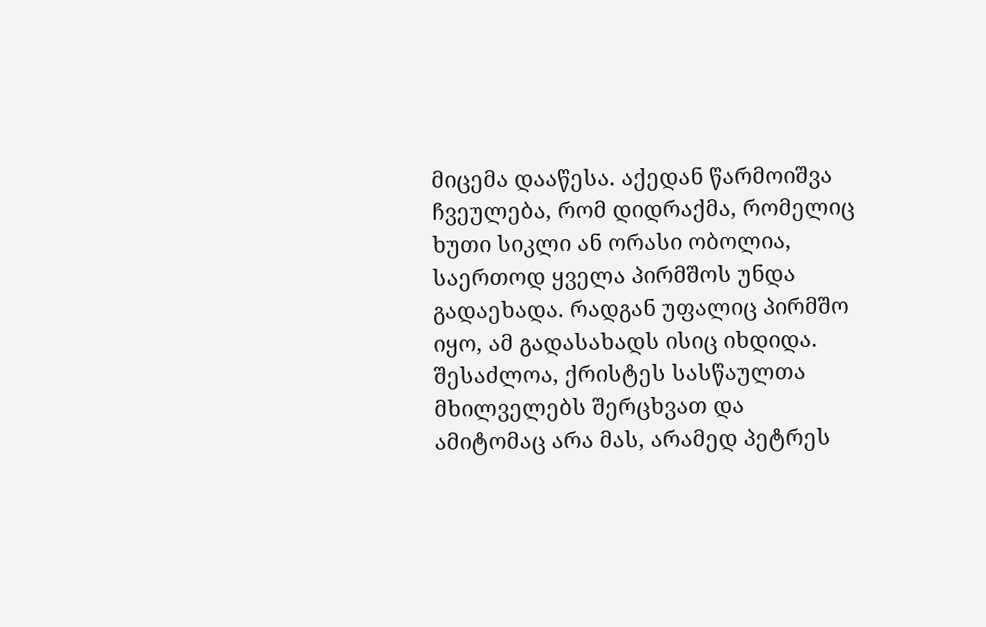მიცემა დააწესა. აქედან წარმოიშვა ჩვეულება, რომ დიდრაქმა, რომელიც ხუთი სიკლი ან ორასი ობოლია, საერთოდ ყველა პირმშოს უნდა გადაეხადა. რადგან უფალიც პირმშო იყო, ამ გადასახადს ისიც იხდიდა. შესაძლოა, ქრისტეს სასწაულთა მხილველებს შერცხვათ და ამიტომაც არა მას, არამედ პეტრეს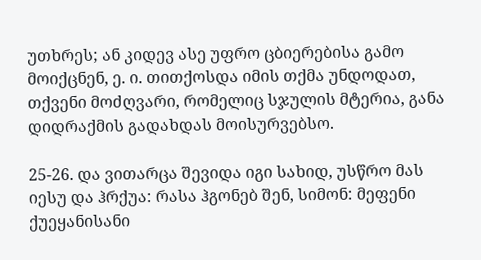უთხრეს; ან კიდევ ასე უფრო ცბიერებისა გამო მოიქცნენ, ე. ი. თითქოსდა იმის თქმა უნდოდათ, თქვენი მოძღვარი, რომელიც სჯულის მტერია, განა დიდრაქმის გადახდას მოისურვებსო.

25-26. და ვითარცა შევიდა იგი სახიდ, უსწრო მას იესუ და ჰრქუა: რასა ჰგონებ შენ, სიმონ: მეფენი ქუეყანისანი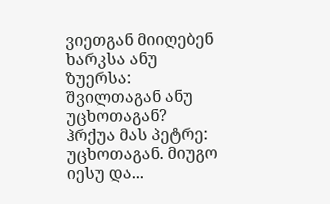ვიეთგან მიიღებენ ხარკსა ანუ ზუერსა: შვილთაგან ანუ უცხოთაგან? ჰრქუა მას პეტრე: უცხოთაგან. მიუგო იესუ და...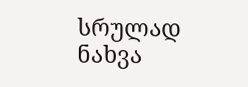სრულად ნახვა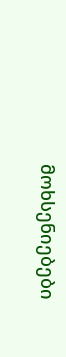მოხსენიებები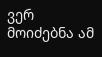ვერ მოიძებნა ამ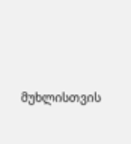მუხლისთვის